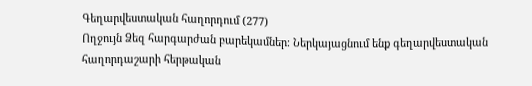Գեղարվեստական հաղորդում (277)
Ողջույն Ձեզ հարգարժան բարեկամներ։ Ներկայացնում ենք գեղարվեստական հաղորդաշարի հերթական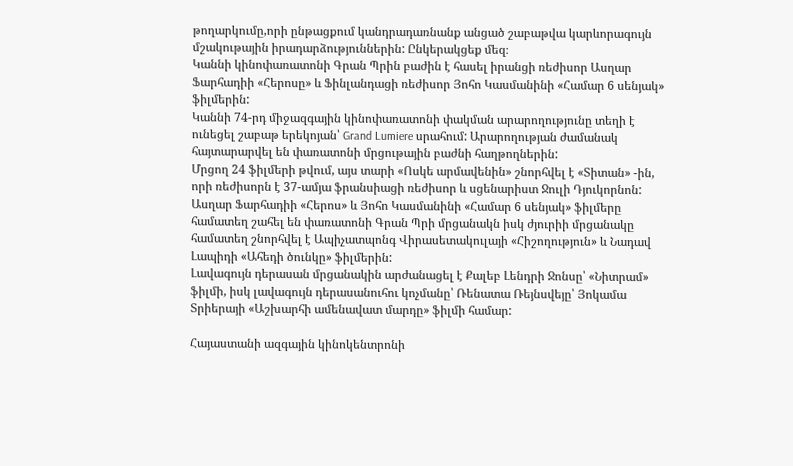թողարկումը,որի ընթացքում կանդրադառնանք անցած շաբաթվա կարևորագույն մշակութային իրադարձություններին: Ընկերակցեք մեզ։
Կաննի կինոփառատոնի Գրան Պրին բաժին է հասել իրանցի ռեժիսոր Ասղար Ֆարհադիի «Հերոսը» և Ֆինլանդացի ռեժիսոր Յոհո Կասմանինի «Համար 6 սենյակ» ֆիլմերին:
Կաննի 74-րդ միջազգային կինոփառատոնի փակման արարողությունը տեղի է ունեցել շաբաթ երեկոյան՝ Grand Lumiere սրահում: Արարողության ժամանակ հայտարարվել են փառատոնի մրցութային բաժնի հաղթողներին:
Մրցող 24 ֆիլմերի թվում, այս տարի «Ոսկե արմավենին» շնորհվել է «Տիտան» -ին, որի ռեժիսորն է 37-ամյա ֆրանսիացի ռեժիսոր և սցենարիստ Ջուլի Դյուկորնոն: Ասղար Ֆարհադիի «Հերոս» և Յոհո Կասմանինի «Համար 6 սենյակ» ֆիլմերը համատեղ շահել են փառատոնի Գրան Պրի մրցանակն իսկ ժյուրիի մրցանակը համատեղ շնորհվել է Ապիչատպոնգ Վիրասետակուլայի «Հիշողություն» և Նադավ Լապիդի «Ահեդի ծունկը» ֆիլմերին:
Լավագույն դերասան մրցանակին արժանացել է Քալեբ Լենդրի Ջոնսը՝ «Նիտրամ» ֆիլմի, իսկ լավագույն դերասանուհու կոչմանը՝ Ռենատա Ռեյնսվեյը՝ Յոկամա Տրիերայի «Աշխարհի ամենավատ մարդը» ֆիլմի համար:

Հայաստանի ազգային կինոկենտրոնի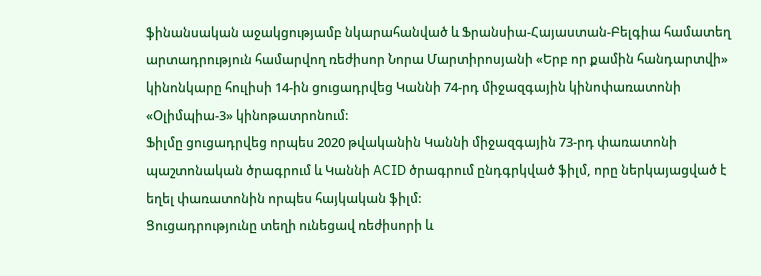ֆինանսական աջակցությամբ նկարահանված և Ֆրանսիա-Հայաստան-Բելգիա համատեղ արտադրություն համարվող ռեժիսոր Նորա Մարտիրոսյանի «Երբ որ քամին հանդարտվի» կինոնկարը հուլիսի 14-ին ցուցադրվեց Կաննի 74-րդ միջազգային կինոփառատոնի «Օլիմպիա-3» կինոթատրոնում:
Ֆիլմը ցուցադրվեց որպես 2020 թվականին Կաննի միջազգային 73-րդ փառատոնի պաշտոնական ծրագրում և Կաննի ACID ծրագրում ընդգրկված ֆիլմ, որը ներկայացված է եղել փառատոնին որպես հայկական ֆիլմ:
Ցուցադրությունը տեղի ունեցավ ռեժիսորի և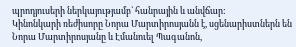պրոդյուսերի ներկայությամբ` հանրային և անվճար:
Կինոնկարի ռեժիսորը Նորա Մարտիրոսյանն է, սցենարիստներն են Նորա Մարտիրոսյանը և Էմանուել Պագանոն,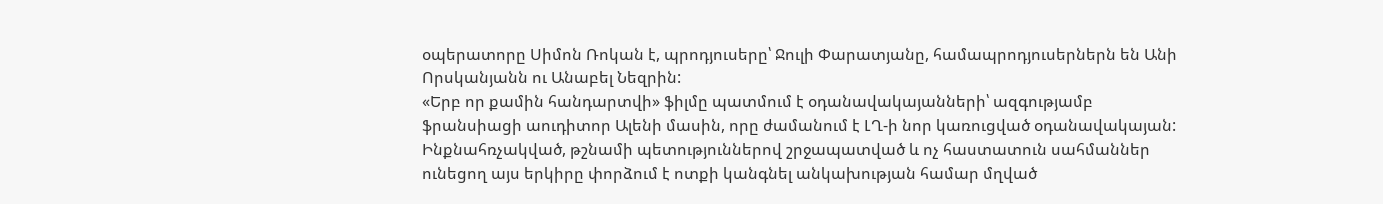օպերատորը Սիմոն Ռոկան է, պրոդյուսերը՝ Ջուլի Փարատյանը, համապրոդյուսերներն են Անի Որսկանյանն ու Անաբել Նեզրին:
«Երբ որ քամին հանդարտվի» ֆիլմը պատմում է օդանավակայանների՝ ազգությամբ ֆրանսիացի աուդիտոր Ալենի մասին, որը ժամանում է ԼՂ-ի նոր կառուցված օդանավակայան: Ինքնահռչակված, թշնամի պետություններով շրջապատված և ոչ հաստատուն սահմաններ ունեցող այս երկիրը փորձում է ոտքի կանգնել անկախության համար մղված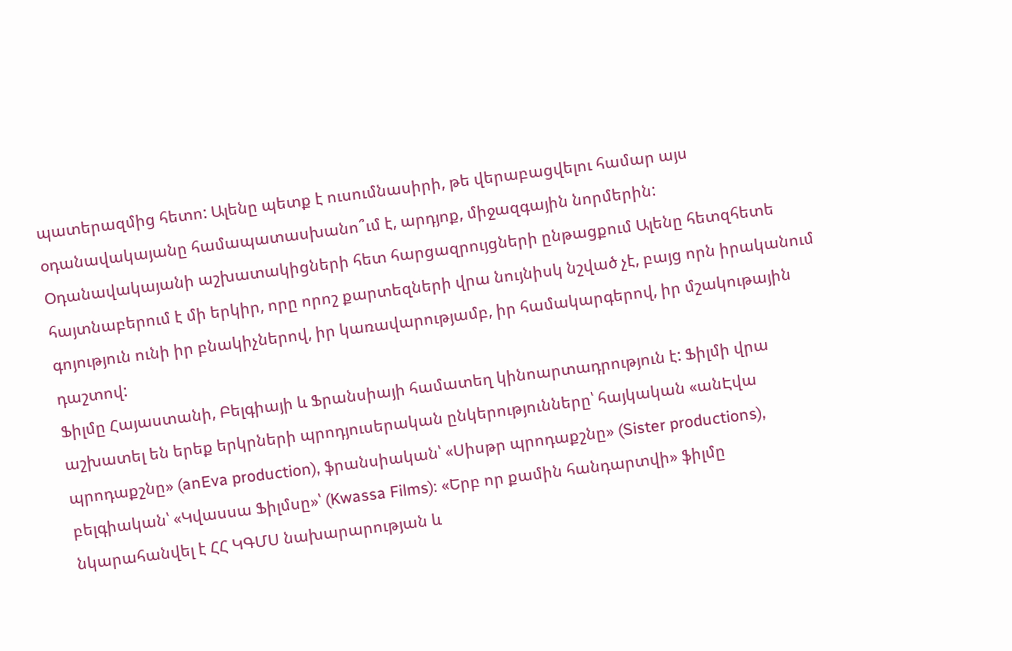պատերազմից հետո: Ալենը պետք է ուսումնասիրի, թե վերաբացվելու համար այս օդանավակայանը համապատասխանո՞ւմ է, արդյոք, միջազգային նորմերին: Օդանավակայանի աշխատակիցների հետ հարցազրույցների ընթացքում Ալենը հետզհետե հայտնաբերում է մի երկիր, որը որոշ քարտեզների վրա նույնիսկ նշված չէ, բայց որն իրականում գոյություն ունի իր բնակիչներով, իր կառավարությամբ, իր համակարգերով, իր մշակութային դաշտով:
Ֆիլմը Հայաստանի, Բելգիայի և Ֆրանսիայի համատեղ կինոարտադրություն է: Ֆիլմի վրա աշխատել են երեք երկրների պրոդյուսերական ընկերությունները՝ հայկական «անԷվա պրոդաքշնը» (anEva production), ֆրանսիական՝ «Սիսթր պրոդաքշնը» (Sister productions), բելգիական՝ «Կվասսա Ֆիլմսը»՝ (Kwassa Films): «Երբ որ քամին հանդարտվի» ֆիլմը նկարահանվել է ՀՀ ԿԳՄՍ նախարարության և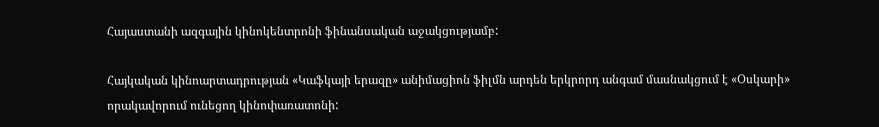Հայաստանի ազգային կինոկենտրոնի ֆինանսական աջակցությամբ:

Հայկական կինոարտադրության «Կաֆկայի երազը» անիմացիոն ֆիլմն արդեն երկրորդ անգամ մասնակցում է «Օսկարի» որակավորում ունեցող կինոփառատոնի: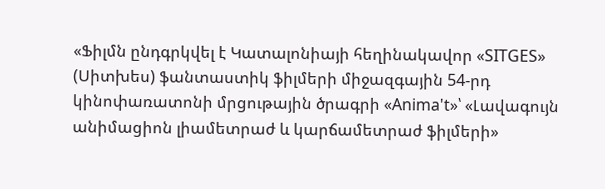«Ֆիլմն ընդգրկվել է Կատալոնիայի հեղինակավոր «SITGES» (Սիտխես) ֆանտաստիկ ֆիլմերի միջազգային 54-րդ կինոփառատոնի մրցութային ծրագրի «Anima't»՝ «Լավագույն անիմացիոն լիամետրաժ և կարճամետրաժ ֆիլմերի»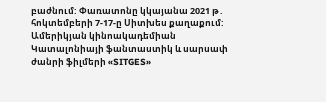բաժնում: Փառատոնը կկայանա 2021 թ․ հոկտեմբերի 7-17-ը Սիտխես քաղաքում:
Ամերիկյան կինոակադեմիան Կատալոնիայի ֆանտաստիկ և սարսափ ժանրի ֆիլմերի «SITGES»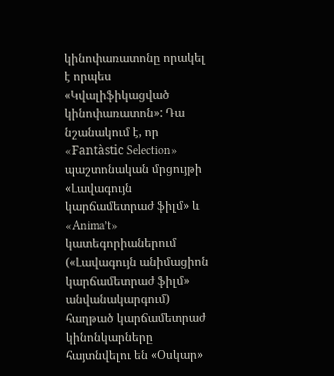կինոփառատոնը որակել է որպես «Կվալիֆիկացված կինոփառատոն»: Դա նշանակում է, որ «Fantàstic Selection» պաշտոնական մրցույթի «Լավագույն կարճամետրաժ ֆիլմ» և «Anima’t» կատեգորիաներում («Լավագույն անիմացիոն կարճամետրաժ ֆիլմ» անվանակարգում) հաղթած կարճամետրաժ կինոնկարները հայտնվելու են «Օսկար»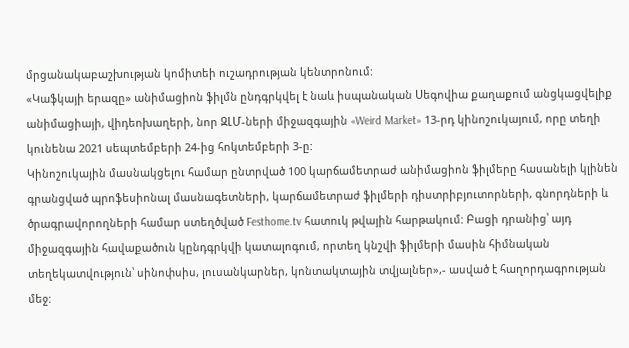մրցանակաբաշխության կոմիտեի ուշադրության կենտրոնում:
«Կաֆկայի երազը» անիմացիոն ֆիլմն ընդգրկվել է նաև իսպանական Սեգովիա քաղաքում անցկացվելիք անիմացիայի, վիդեոխաղերի, նոր ԶԼՄ-ների միջազգային «Weird Market» 13-րդ կինոշուկայում, որը տեղի կունենա 2021 սեպտեմբերի 24-ից հոկտեմբերի 3-ը:
Կինոշուկային մասնակցելու համար ընտրված 100 կարճամետրաժ անիմացիոն ֆիլմերը հասանելի կլինեն գրանցված պրոֆեսիոնալ մասնագետների, կարճամետրաժ ֆիլմերի դիստրիբյուտորների, գնորդների և ծրագրավորողների համար ստեղծված Festhome.tv հատուկ թվային հարթակում: Բացի դրանից՝ այդ միջազգային հավաքածուն կընդգրկվի կատալոգում, որտեղ կնշվի ֆիլմերի մասին հիմնական տեղեկատվություն՝ սինոփսիս, լուսանկարներ, կոնտակտային տվյալներ»,- ասված է հաղորդագրության մեջ: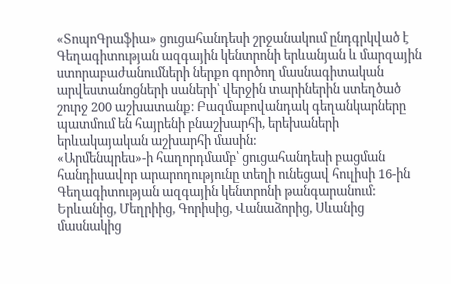«ՏոպոԳրաֆիա» ցուցահանդեսի շրջանակում ընդգրկված է Գեղագիտության ազգային կենտրոնի երևանյան և մարզային ստորաբաժանումների ներքո գործող մասնագիտական արվեստանոցների սաների՝ վերջին տարիներին ստեղծած շուրջ 200 աշխատանք։ Բազմաբովանդակ գեղանկարները պատմում են հայրենի բնաշխարհի, երեխաների երևակայական աշխարհի մասին:
«Արմենպրես»-ի հաղորդմամբ՝ ցուցահանդեսի բացման հանդիսավոր արարողությունը տեղի ունեցավ հուլիսի 16-ին Գեղագիտության ազգային կենտրոնի թանգարանում: Երևանից, Մեղրիից, Գորիսից, Վանաձորից, Սևանից մասնակից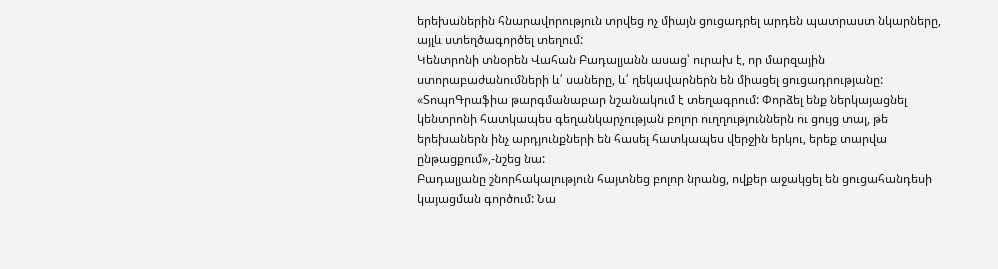երեխաներին հնարավորություն տրվեց ոչ միայն ցուցադրել արդեն պատրաստ նկարները, այլև ստեղծագործել տեղում:
Կենտրոնի տնօրեն Վահան Բադալյանն ասաց՝ ուրախ է, որ մարզային ստորաբաժանումների և՛ սաները, և՛ ղեկավարներն են միացել ցուցադրությանը: «ՏոպոԳրաֆիա թարգմանաբար նշանակում է տեղագրում: Փորձել ենք ներկայացնել կենտրոնի հատկապես գեղանկարչության բոլոր ուղղություններն ու ցույց տալ, թե երեխաներն ինչ արդյունքների են հասել հատկապես վերջին երկու, երեք տարվա ընթացքում»,-նշեց նա:
Բադալյանը շնորհակալություն հայտնեց բոլոր նրանց, ովքեր աջակցել են ցուցահանդեսի կայացման գործում: Նա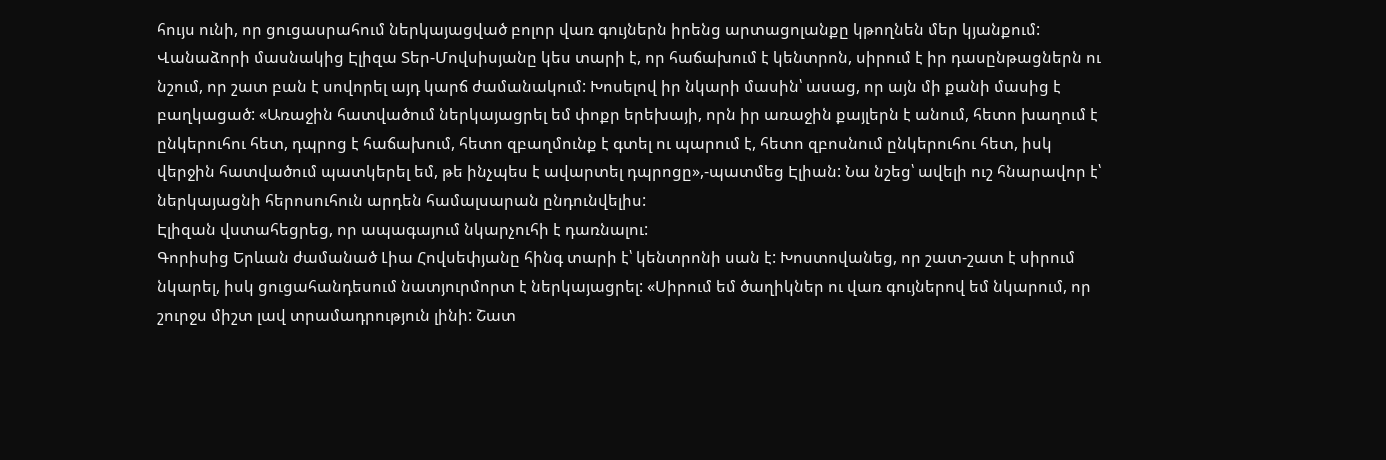հույս ունի, որ ցուցասրահում ներկայացված բոլոր վառ գույներն իրենց արտացոլանքը կթողնեն մեր կյանքում:
Վանաձորի մասնակից Էլիզա Տեր-Մովսիսյանը կես տարի է, որ հաճախում է կենտրոն, սիրում է իր դասընթացներն ու նշում, որ շատ բան է սովորել այդ կարճ ժամանակում: Խոսելով իր նկարի մասին՝ ասաց, որ այն մի քանի մասից է բաղկացած: «Առաջին հատվածում ներկայացրել եմ փոքր երեխայի, որն իր առաջին քայլերն է անում, հետո խաղում է ընկերուհու հետ, դպրոց է հաճախում, հետո զբաղմունք է գտել ու պարում է, հետո զբոսնում ընկերուհու հետ, իսկ վերջին հատվածում պատկերել եմ, թե ինչպես է ավարտել դպրոցը»,-պատմեց Էլիան: Նա նշեց՝ ավելի ուշ հնարավոր է՝ ներկայացնի հերոսուհուն արդեն համալսարան ընդունվելիս:
Էլիզան վստահեցրեց, որ ապագայում նկարչուհի է դառնալու:
Գորիսից Երևան ժամանած Լիա Հովսեփյանը հինգ տարի է՝ կենտրոնի սան է: Խոստովանեց, որ շատ-շատ է սիրում նկարել, իսկ ցուցահանդեսում նատյուրմորտ է ներկայացրել: «Սիրում եմ ծաղիկներ ու վառ գույներով եմ նկարում, որ շուրջս միշտ լավ տրամադրություն լինի: Շատ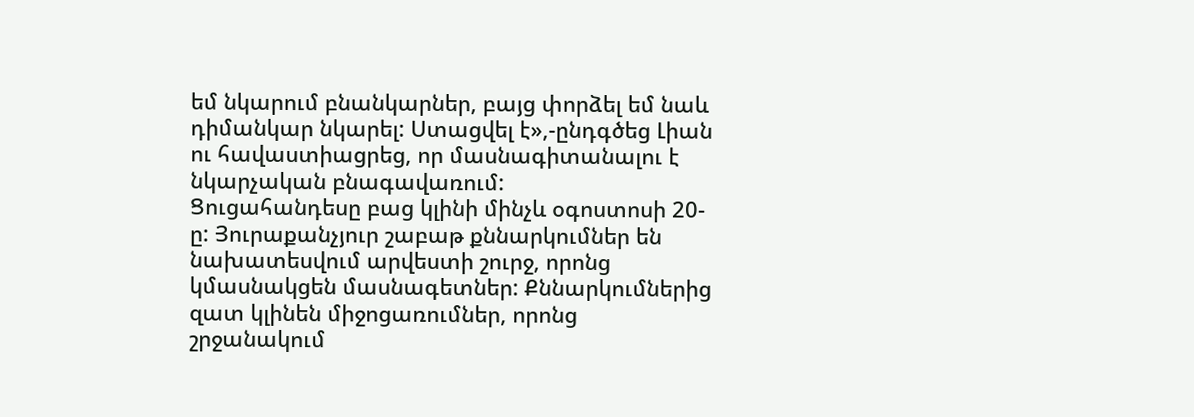եմ նկարում բնանկարներ, բայց փորձել եմ նաև դիմանկար նկարել: Ստացվել է»,-ընդգծեց Լիան ու հավաստիացրեց, որ մասնագիտանալու է նկարչական բնագավառում:
Ցուցահանդեսը բաց կլինի մինչև օգոստոսի 20-ը: Յուրաքանչյուր շաբաթ քննարկումներ են նախատեսվում արվեստի շուրջ, որոնց կմասնակցեն մասնագետներ: Քննարկումներից զատ կլինեն միջոցառումներ, որոնց շրջանակում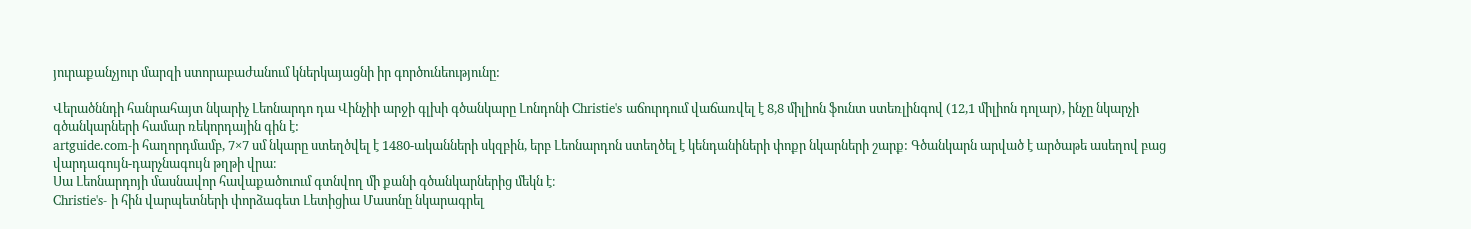յուրաքանչյուր մարզի ստորաբաժանում կներկայացնի իր գործունեությունը:

Վերածննդի հանրահայտ նկարիչ Լեոնարդո դա Վինչիի արջի գլխի գծանկարը Լոնդոնի Christie's աճուրդում վաճառվել է 8,8 միլիոն ֆունտ ստեռլինգով (12,1 միլիոն դոլար), ինչը նկարչի գծանկարների համար ռեկորդային գին է:
artguide.com-ի հաղորդմամբ, 7×7 սմ նկարը ստեղծվել է 1480-ականների սկզբին, երբ Լեոնարդոն ստեղծել է կենդանիների փոքր նկարների շարք: Գծանկարն արված է արծաթե ասեղով բաց վարդագույն-դարչնագույն թղթի վրա։
Սա Լեոնարդոյի մասնավոր հավաքածուում գտնվող մի քանի գծանկարներից մեկն է։
Christie's- ի հին վարպետների փորձագետ Լետիցիա Մասոնը նկարագրել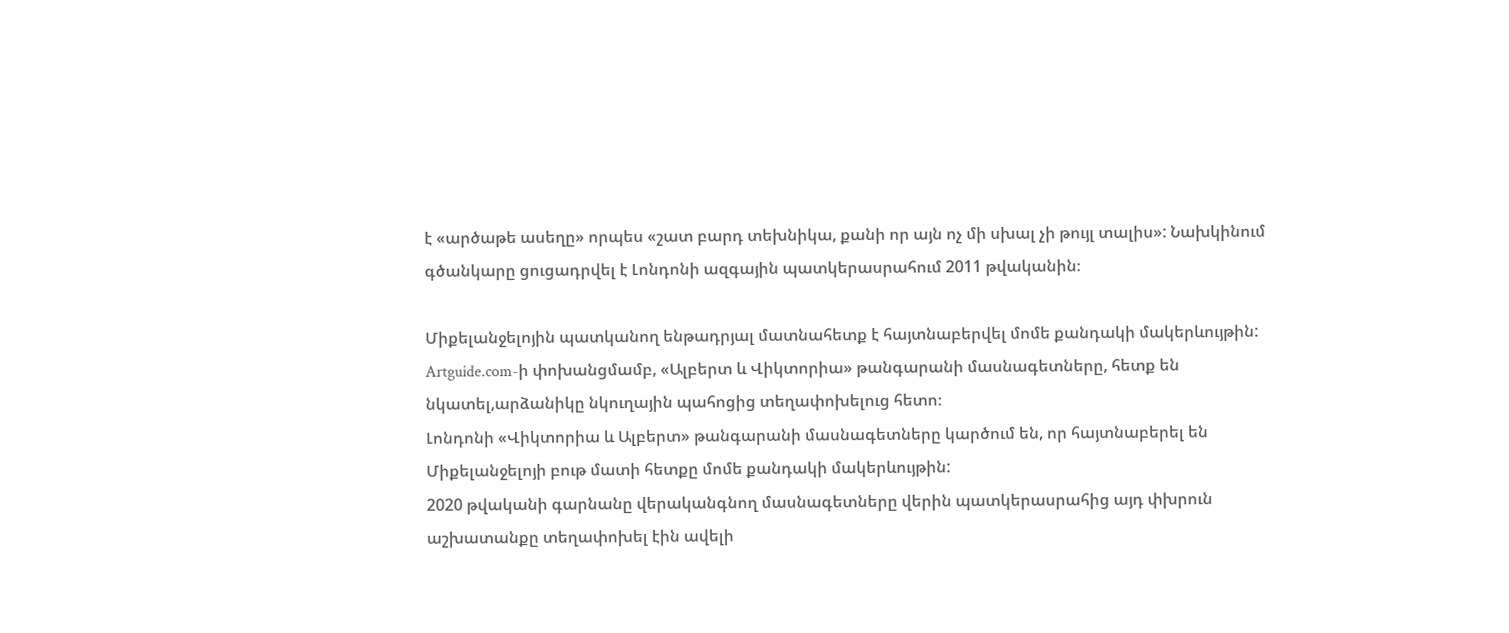է «արծաթե ասեղը» որպես «շատ բարդ տեխնիկա, քանի որ այն ոչ մի սխալ չի թույլ տալիս»: Նախկինում գծանկարը ցուցադրվել է Լոնդոնի ազգային պատկերասրահում 2011 թվականին։

Միքելանջելոյին պատկանող ենթադրյալ մատնահետք է հայտնաբերվել մոմե քանդակի մակերևույթին:
Artguide.com-ի փոխանցմամբ, «Ալբերտ և Վիկտորիա» թանգարանի մասնագետները, հետք են նկատել,արձանիկը նկուղային պահոցից տեղափոխելուց հետո։
Լոնդոնի «Վիկտորիա և Ալբերտ» թանգարանի մասնագետները կարծում են, որ հայտնաբերել են Միքելանջելոյի բութ մատի հետքը մոմե քանդակի մակերևույթին:
2020 թվականի գարնանը վերականգնող մասնագետները վերին պատկերասրահից այդ փխրուն աշխատանքը տեղափոխել էին ավելի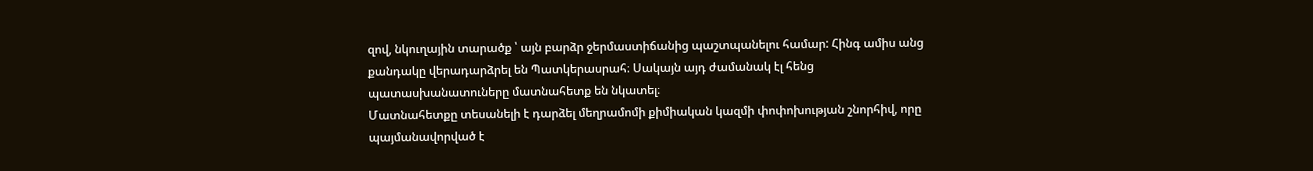զով, նկուղային տարածք ՝ այն բարձր ջերմաստիճանից պաշտպանելու համար: Հինգ ամիս անց քանդակը վերադարձրել են Պատկերասրահ։ Սակայն այդ ժամանակ էլ հենց պատասխանատուները մատնահետք են նկատել։
Մատնահետքը տեսանելի է դարձել մեղրամոմի քիմիական կազմի փոփոխության շնորհիվ, որը պայմանավորված է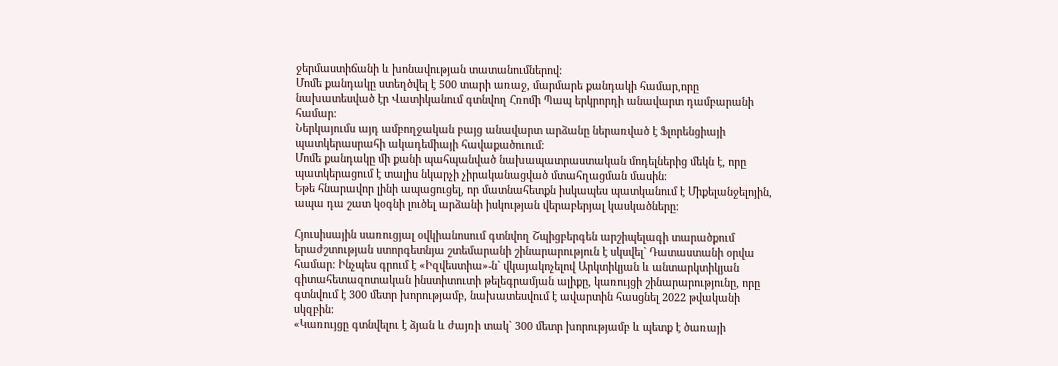ջերմաստիճանի և խոնավության տատանումներով:
Մոմե քանդակը ստեղծվել է 500 տարի առաջ, մարմարե քանդակի համար,որը նախատեսված էր Վատիկանում գտնվող Հռոմի Պապ երկրորդի անավարտ դամբարանի համար։
Ներկայումս այդ ամբողջական բայց անավարտ արձանը ներառված է Ֆլորենցիայի պատկերասրահի ակադեմիայի հավաքածուում։
Մոմե քանդակը մի քանի պահպանված նախապատրաստական մոդելներից մեկն է, որը պատկերացում է տալիս նկարչի չիրականացված մտահղացման մասին։
Եթե հնարավոր լինի ապացուցել, որ մատնահետքն իսկապես պատկանում է Միքելանջելոյին, ապա դա շատ կօգնի լուծել արձանի իսկության վերաբերյալ կասկածները:

Հյուսիսային սառուցյալ օվկիանոսում գտնվող Շպիցբերգեն արշիպելագի տարածքում երաժշտության ստորգետնյա շտեմարանի շինարարություն է սկսվել` Դատաստանի օրվա համար: Ինչպես գրում է «Իզվեստիա»-ն` վկայակոչելով Արկտիկյան և անտարկտիկյան գիտահետազոտական ինստիտուտի թելեգրամյան ալիքը, կառույցի շինարարությունը, որը գտնվում է 300 մետր խորությամբ, նախատեսվում է ավարտին հասցնել 2022 թվականի սկզբին:
«Կառույցը գտնվելու է ձյան և ժայռի տակ` 300 մետր խորությամբ և պետք է ծառայի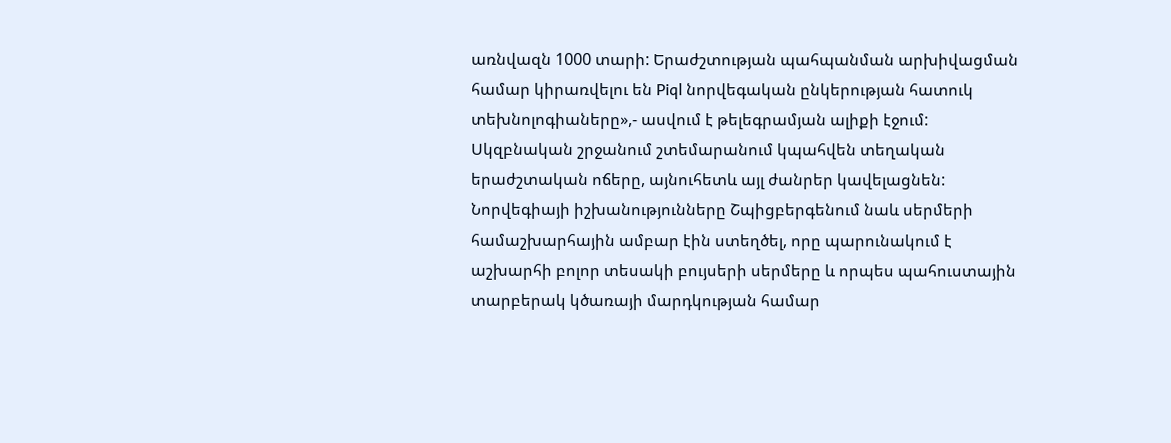առնվազն 1000 տարի: Երաժշտության պահպանման արխիվացման համար կիրառվելու են Piql նորվեգական ընկերության հատուկ տեխնոլոգիաները»,- ասվում է թելեգրամյան ալիքի էջում:
Սկզբնական շրջանում շտեմարանում կպահվեն տեղական երաժշտական ոճերը, այնուհետև այլ ժանրեր կավելացնեն:
Նորվեգիայի իշխանությունները Շպիցբերգենում նաև սերմերի համաշխարհային ամբար էին ստեղծել, որը պարունակում է աշխարհի բոլոր տեսակի բույսերի սերմերը և որպես պահուստային տարբերակ կծառայի մարդկության համար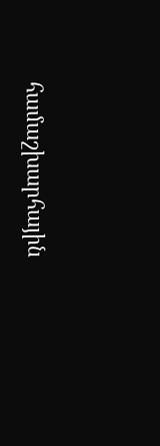համաշխարհային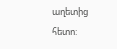աղետից հետո: